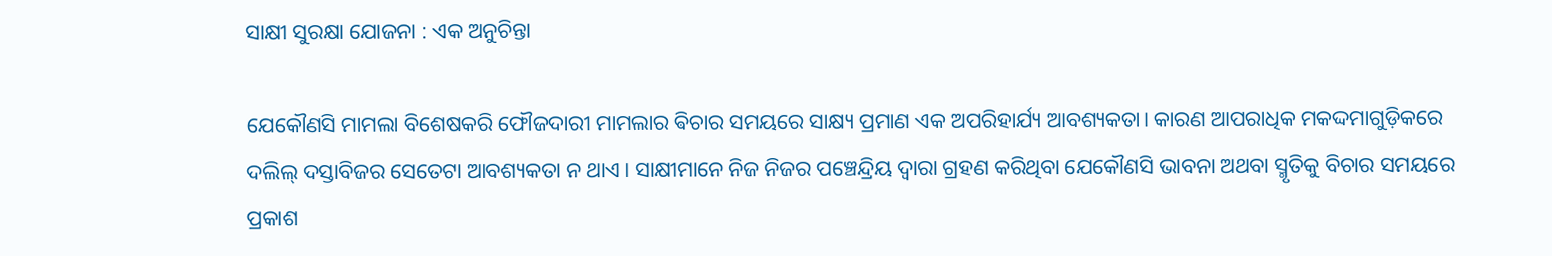ସାକ୍ଷୀ ସୁରକ୍ଷା ଯୋଜନା : ଏକ ଅନୁଚିନ୍ତା

ଯେକୌଣସି ମାମଲା ବିଶେଷକରି ଫୌଜଦାରୀ ମାମଲାର ଵିଚାର ସମୟରେ ସାକ୍ଷ୍ୟ ପ୍ରମାଣ ଏକ ଅପରିହାର୍ଯ୍ୟ ଆବଶ୍ୟକତା। କାରଣ ଆପରାଧିକ ମକଦ୍ଦମାଗୁଡ଼ିକରେ ଦଲିଲ୍ ଦସ୍ତାବିଜର ସେତେଟା ଆବଶ୍ୟକତା ନ ଥାଏ। ସାକ୍ଷୀମାନେ ନିଜ ନିଜର ପଞ୍ଚେନ୍ଦ୍ରିୟ ଦ୍ୱାରା ଗ୍ରହଣ କରିଥିବା ଯେକୌଣସି ଭାବନା ଅଥବା ସ୍ମୃତିକୁ ବିଚାର ସମୟରେ ପ୍ରକାଶ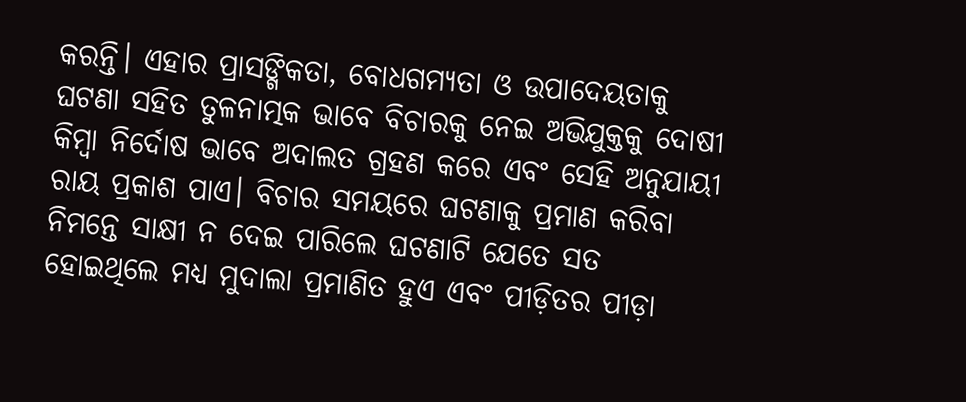କରନ୍ତି। ଏହାର ପ୍ରାସଙ୍ଗିକତା, ବୋଧଗମ୍ୟତା ଓ ଉପାଦେୟତାକୁ ଘଟଣା ସହିତ ତୁଳନାତ୍ମକ ଭାବେ ବିଚାରକୁ ନେଇ ଅଭିଯୁକ୍ତକୁ ଦୋଷୀ କିମ୍ୱା ନିର୍ଦୋଷ ଭାବେ ଅଦାଲତ ଗ୍ରହଣ କରେ ଏବଂ ସେହି ଅନୁଯାୟୀ ରାୟ ପ୍ରକାଶ ପାଏ। ବିଚାର ସମୟରେ ଘଟଣାକୁ ପ୍ରମାଣ କରିବା ନିମନ୍ତେ ସାକ୍ଷୀ ନ ଦେଇ ପାରିଲେ ଘଟଣାଟି ଯେତେ ସତ ହୋଇଥିଲେ ମଧ୍ୟ ମୁଦାଲା ପ୍ରମାଣିତ ହୁଏ ଏବଂ ପୀଡ଼ିତର ପୀଡ଼ା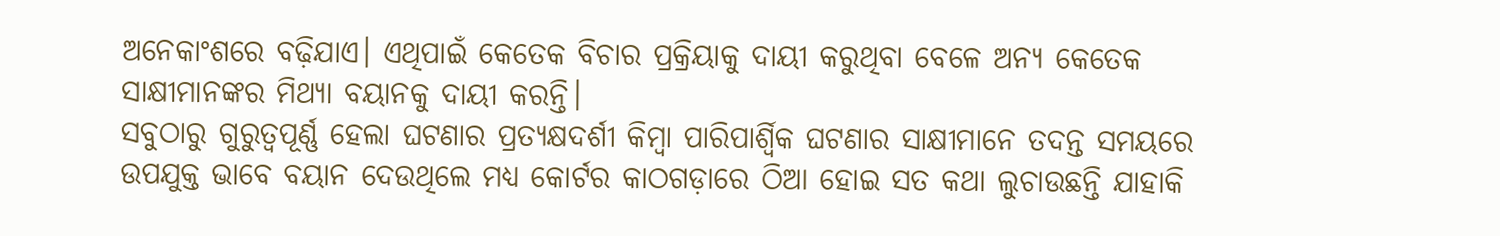ଅନେକାଂଶରେ ବଢ଼ିଯାଏ। ଏଥିପାଇଁ କେତେକ ବିଚାର ପ୍ରକ୍ରିୟାକୁ ଦାୟୀ କରୁଥିବା ବେଳେ ଅନ୍ୟ କେତେକ ସାକ୍ଷୀମାନଙ୍କର ମିଥ୍ୟା ବୟାନକୁ ଦାୟୀ କରନ୍ତି।
ସବୁଠାରୁ ଗୁରୁତ୍ୱପୂର୍ଣ୍ଣ ହେଲା ଘଟଣାର ପ୍ରତ୍ୟକ୍ଷଦର୍ଶୀ କିମ୍ୱା ପାରିପାର୍ଶ୍ୱିକ ଘଟଣାର ସାକ୍ଷୀମାନେ ତଦନ୍ତ ସମୟରେ ଉପଯୁକ୍ତ ଭାବେ ବୟାନ ଦେଉଥିଲେ ମଧ୍ୟ କୋର୍ଟର କାଠଗଡ଼ାରେ ଠିଆ ହୋଇ ସତ କଥା ଲୁଚାଉଛନ୍ତି ଯାହାକି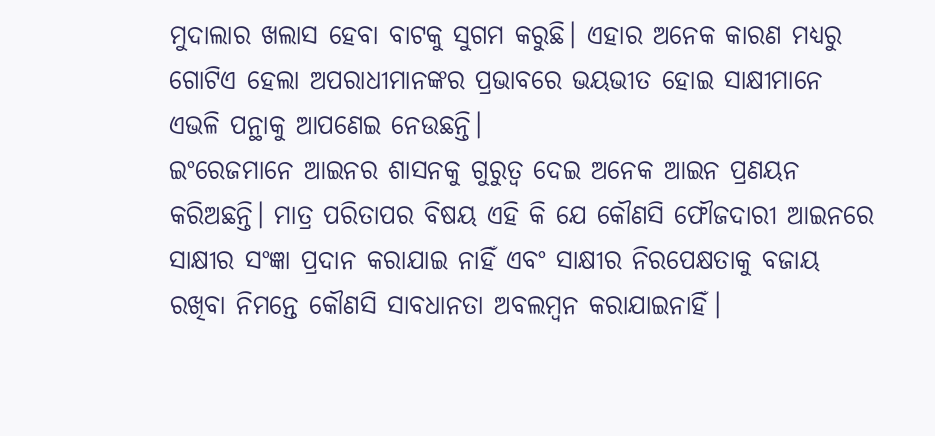ମୁଦାଲାର ଖଲାସ ହେବା ବାଟକୁ ସୁଗମ କରୁଛି। ଏହାର ଅନେକ କାରଣ ମଧ୍ୟରୁ ଗୋଟିଏ ହେଲା ଅପରାଧୀମାନଙ୍କର ପ୍ରଭାବରେ ଭୟଭୀତ ହୋଇ ସାକ୍ଷୀମାନେ ଏଭଳି ପନ୍ଥାକୁ ଆପଣେଇ ନେଉଛନ୍ତି।
ଇଂରେଜମାନେ ଆଇନର ଶାସନକୁ ଗୁରୁତ୍ୱ ଦେଇ ଅନେକ ଆଇନ ପ୍ରଣୟନ କରିଅଛନ୍ତି। ମାତ୍ର ପରିତାପର ବିଷୟ ଏହି କି ଯେ କୌଣସି ଫୌଜଦାରୀ ଆଇନରେ ସାକ୍ଷୀର ସଂଜ୍ଞା ପ୍ରଦାନ କରାଯାଇ ନାହିଁ ଏବଂ ସାକ୍ଷୀର ନିରପେକ୍ଷତାକୁ ବଜାୟ ରଖିବା ନିମନ୍ତେ କୌଣସି ସାବଧାନତା ଅବଲମ୍ୱନ କରାଯାଇନାହିଁ।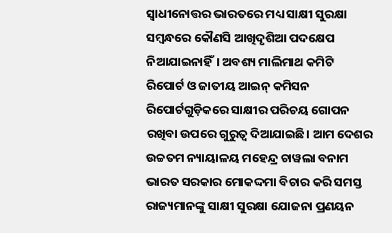ସ୍ୱାଧୀନୋତ୍ତର ଭାରତରେ ମଧ୍ୟ ସାକ୍ଷୀ ସୁରକ୍ଷା ସମ୍ୱନ୍ଧରେ କୌଣସି ଆଖିଦୃଶିଆ ପଦକ୍ଷେପ ନିଆଯାଇନାହିଁ। ଅବଶ୍ୟ ମାଲିମାଥ କମିଟି ରିପୋର୍ଟ ଓ ଜାତୀୟ ଆଇନ୍ କମିସନ ରିପୋର୍ଟଗୁଡ଼ିକରେ ସାକ୍ଷୀର ପରିଚୟ ଗୋପନ ରଖିବା ଉପରେ ଗୁରୁତ୍ୱ ଦିଆଯାଇଛି। ଆମ ଦେଶର ଉଚ୍ଚତମ ନ୍ୟାୟାଳୟ ମହେନ୍ଦ୍ର ଚାୱଲା ବନାମ ଭାରତ ସରକାର ମୋକଦ୍ଦମା ବିଚାର କରି ସମସ୍ତ ରାଜ୍ୟମାନଙ୍କୁ ସାକ୍ଷୀ ସୁରକ୍ଷା ଯୋଜନା ପ୍ରଣୟନ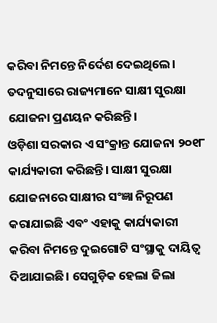କରିବା ନିମନ୍ତେ ନିର୍ଦେଶ ଦେଇଥିଲେ। ତଦନୁସାରେ ରାଜ୍ୟମାନେ ସାକ୍ଷୀ ସୁରକ୍ଷା ଯୋଜନା ପ୍ରଣୟନ କରିଛନ୍ତି।
ଓଡ଼ିଶା ସରକାର ଏ ସଂକ୍ରାନ୍ତ ଯୋଜନା ୨୦୧୮ କାର୍ଯ୍ୟକାରୀ କରିଛନ୍ତି। ସାକ୍ଷୀ ସୁରକ୍ଷା ଯୋଜନାରେ ସାକ୍ଷୀର ସଂଜ୍ଞା ନିରୂପଣ କରାଯାଇଛି ଏବଂ ଏହାକୁ କାର୍ଯ୍ୟକାରୀ କରିବା ନିମନ୍ତେ ଦୁଇଗୋଟି ସଂସ୍ଥାକୁ ଦାୟିତ୍ୱ ଦିଆଯାଇଛି। ସେଗୁଡ଼ିକ ହେଲା ଜିଲା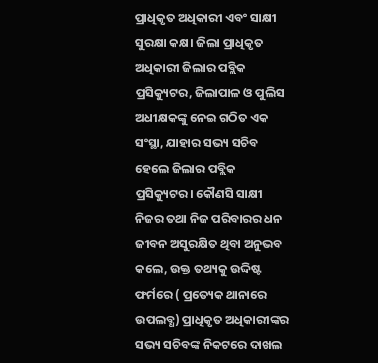ପ୍ରାଧିକୃତ ଅଧିକାରୀ ଏବଂ ସାକ୍ଷୀ ସୁରକ୍ଷା କକ୍ଷ। ଜିଲା ପ୍ରାଧିକୃତ ଅଧିକାରୀ ଜିଲାର ପବ୍ଲିକ ପ୍ରସିକ୍ୟୁଟର, ଜିଲାପାଳ ଓ ପୁଲିସ ଅଧୀକ୍ଷକଙ୍କୁ ନେଇ ଗଠିତ ଏକ ସଂସ୍ଥା, ଯାହାର ସଭ୍ୟ ସଚିବ ହେଲେ ଜିଲାର ପବ୍ଲିକ ପ୍ରସିକ୍ୟୁଟର। କୌଣସି ସାକ୍ଷୀ ନିଜର ତଥା ନିଜ ପରିବାରର ଧନ ଜୀବନ ଅସୁରକ୍ଷିତ ଥିବା ଅନୁଭବ କଲେ, ଉକ୍ତ ତଥ୍ୟକୁ ଉଦ୍ଦିଷ୍ଟ ଫର୍ମରେ ( ପ୍ରତ୍ୟେକ ଥାନାରେ ଉପଲବ୍ଧ) ପ୍ରାଧିକୃତ ଅଧିକାରୀଙ୍କର ସଭ୍ୟ ସଚିବଙ୍କ ନିକଟରେ ଦାଖଲ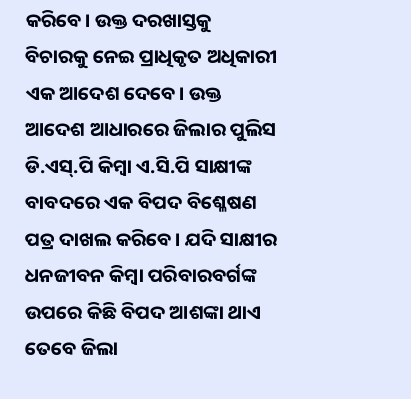କରିବେ। ଉକ୍ତ ଦରଖାସ୍ତକୁ ବିଚାରକୁ ନେଇ ପ୍ରାଧିକୃତ ଅଧିକାରୀ ଏକ ଆଦେଶ ଦେବେ। ଉକ୍ତ ଆଦେଶ ଆଧାରରେ ଜିଲାର ପୁଲିସ ଡି.ଏସ୍.ପି କିମ୍ୱା ଏ.ସି.ପି ସାକ୍ଷୀଙ୍କ ବାବଦରେ ଏକ ବିପଦ ବିଶ୍ଳେଷଣ ପତ୍ର ଦାଖଲ କରିବେ। ଯଦି ସାକ୍ଷୀର ଧନଜୀବନ କିମ୍ୱା ପରିବାରବର୍ଗଙ୍କ ଉପରେ କିଛି ବିପଦ ଆଶଙ୍କା ଥାଏ ତେବେ ଜିଲା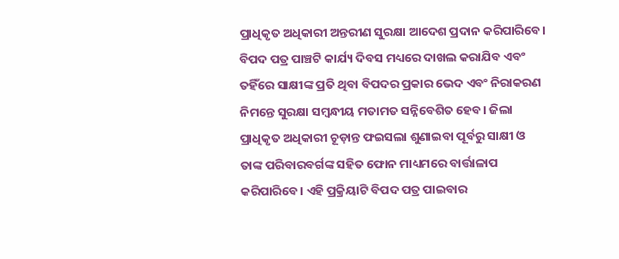ପ୍ରାଧିକୃତ ଅଧିକାରୀ ଅନ୍ତରୀଣ ସୁରକ୍ଷା ଆଦେଶ ପ୍ରଦାନ କରିପାରିବେ। ବିପଦ ପତ୍ର ପାଞ୍ଚଟି କାର୍ଯ୍ୟ ଦିବସ ମଧ୍ୟରେ ଦାଖଲ କରାଯିବ ଏବଂ ତହିଁରେ ସାକ୍ଷୀଙ୍କ ପ୍ରତି ଥିବା ବିପଦର ପ୍ରକାର ଭେଦ ଏବଂ ନିରାକରଣ ନିମନ୍ତେ ସୁରକ୍ଷା ସମ୍ୱନ୍ଧୀୟ ମତାମତ ସନ୍ନିବେଶିତ ହେବ। ଜିଲା ପ୍ରାଧିକୃତ ଅଧିକାରୀ ଚୂଡ଼ାନ୍ତ ଫଇସଲା ଶୁଣାଇବା ପୂର୍ବରୁ ସାକ୍ଷୀ ଓ ତାଙ୍କ ପରିବାରବର୍ଗଙ୍କ ସହିତ ଫୋନ ମାଧ୍ୟମରେ ବାର୍ତ୍ତାଳାପ କରିପାରିବେ। ଏହି ପ୍ରକ୍ରିୟାଟି ବିପଦ ପତ୍ର ପାଇବାର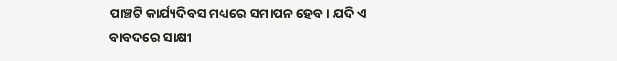ପାଞ୍ଚଟି କାର୍ଯ୍ୟଦିବସ ମଧ୍ୟରେ ସମାପନ ହେବ। ଯଦି ଏ ବାବଦରେ ସାକ୍ଷୀ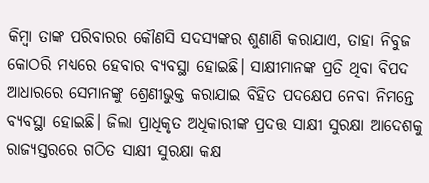କିମ୍ୱା ତାଙ୍କ ପରିବାରର କୌଣସି ସଦସ୍ୟଙ୍କର ଶୁଣାଣି କରାଯାଏ, ତାହା ନିବୁଜ କୋଠରି ମଧ୍ୟରେ ହେବାର ବ୍ୟବସ୍ଥା ହୋଇଛି। ସାକ୍ଷୀମାନଙ୍କ ପ୍ରତି ଥିବା ବିପଦ ଆଧାରରେ ସେମାନଙ୍କୁ ଶ୍ରେଣୀଭୁକ୍ତ କରାଯାଇ ବିହିତ ପଦକ୍ଷେପ ନେବା ନିମନ୍ତେ ବ୍ୟବସ୍ଥା ହୋଇଛି। ଜିଲା ପ୍ରାଧିକୃତ ଅଧିକାରୀଙ୍କ ପ୍ରଦତ୍ତ ସାକ୍ଷୀ ସୁରକ୍ଷା ଆଦେଶକୁ ରାଜ୍ୟସ୍ତରରେ ଗଠିତ ସାକ୍ଷୀ ସୁରକ୍ଷା କକ୍ଷ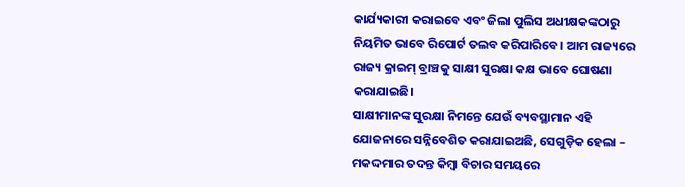କାର୍ଯ୍ୟକାରୀ କରାଇବେ ଏବଂ ଜିଲା ପୁଲିସ ଅଧୀକ୍ଷକଙ୍କଠାରୁ ନିୟମିତ ଭାବେ ରିପୋର୍ଟ ତଲବ କରିପାରିବେ। ଆମ ରାଜ୍ୟରେ ରାଜ୍ୟ କ୍ରାଇମ୍ ବ୍ରାଞ୍ଚକୁ ସାକ୍ଷୀ ସୁରକ୍ଷା କକ୍ଷ ଭାବେ ଘୋଷଣା କରାଯାଇଛି।
ସାକ୍ଷୀମାନଙ୍କ ସୁରକ୍ଷା ନିମନ୍ତେ ଯେଉଁ ବ୍ୟବସ୍ଥାମାନ ଏହି ଯୋଜନାରେ ସନ୍ନିବେଶିତ କରାଯାଇଅଛି, ସେଗୁଡ଼ିକ ହେଲା – ମକଦ୍ଦମାର ତଦନ୍ତ କିମ୍ୱା ବିଚାର ସମୟରେ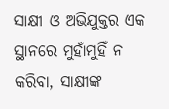ସାକ୍ଷୀ ଓ ଅଭିଯୁକ୍ତର ଏକ ସ୍ଥାନରେ ମୁହାଁମୁହିଁ ନ କରିବା, ସାକ୍ଷୀଙ୍କ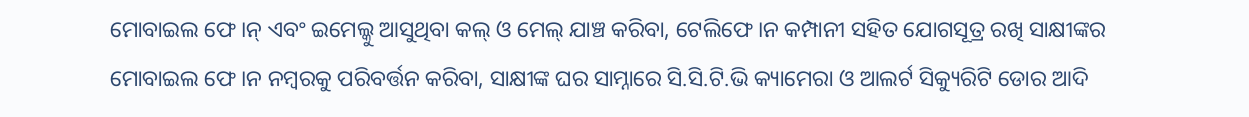ମୋବାଇଲ ଫେ।ନ୍ ଏବଂ ଇମେଲ୍କୁ ଆସୁଥିବା କଲ୍ ଓ ମେଲ୍ ଯାଞ୍ଚ କରିବା, ଟେଲିଫେ।ନ କମ୍ପାନୀ ସହିତ ଯୋଗସୂତ୍ର ରଖି ସାକ୍ଷୀଙ୍କର ମୋବାଇଲ ଫେ।ନ ନମ୍ୱରକୁ ପରିବର୍ତ୍ତନ କରିବା, ସାକ୍ଷୀଙ୍କ ଘର ସାମ୍ନାରେ ସି.ସି.ଟି.ଭି କ୍ୟାମେରା ଓ ଆଲର୍ଟ ସିକ୍ୟୁରିଟି ଡୋର ଆଦି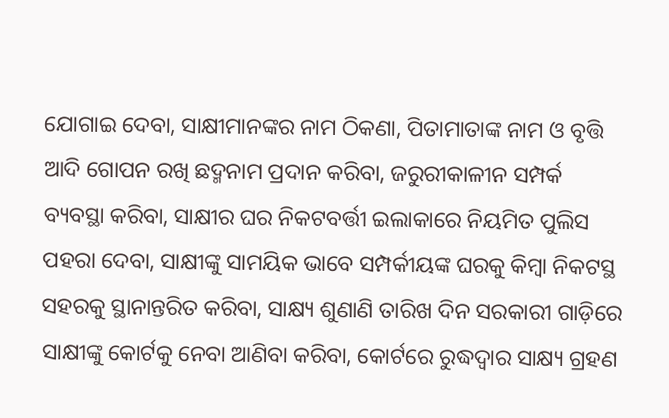ଯୋଗାଇ ଦେବା, ସାକ୍ଷୀମାନଙ୍କର ନାମ ଠିକଣା, ପିତାମାତାଙ୍କ ନାମ ଓ ବୃତ୍ତି ଆଦି ଗୋପନ ରଖି ଛଦ୍ମନାମ ପ୍ରଦାନ କରିବା, ଜରୁରୀକାଳୀନ ସମ୍ପର୍କ ବ୍ୟବସ୍ଥା କରିବା, ସାକ୍ଷୀର ଘର ନିକଟବର୍ତ୍ତୀ ଇଲାକାରେ ନିୟମିତ ପୁଲିସ ପହରା ଦେବା, ସାକ୍ଷୀଙ୍କୁ ସାମୟିକ ଭାବେ ସମ୍ପର୍କୀୟଙ୍କ ଘରକୁ କିମ୍ୱା ନିକଟସ୍ଥ ସହରକୁ ସ୍ଥାନାନ୍ତରିତ କରିବା, ସାକ୍ଷ୍ୟ ଶୁଣାଣି ତାରିଖ ଦିନ ସରକାରୀ ଗାଡ଼ିରେ ସାକ୍ଷୀଙ୍କୁ କୋର୍ଟକୁ ନେବା ଆଣିବା କରିବା, କୋର୍ଟରେ ରୁଦ୍ଧଦ୍ୱାର ସାକ୍ଷ୍ୟ ଗ୍ରହଣ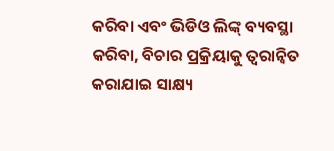କରିବା ଏବଂ ଭିଡିଓ ଲିଙ୍କ୍ ବ୍ୟବସ୍ଥା କରିବା, ବିଚାର ପ୍ରକ୍ରିୟାକୁ ତ୍ୱରାନ୍ୱିତ କରାଯାଇ ସାକ୍ଷ୍ୟ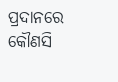ପ୍ରଦାନରେ କୌଣସି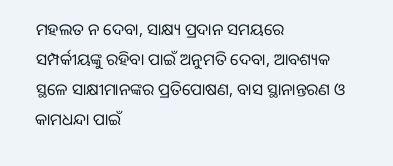ମହଲତ ନ ଦେବା, ସାକ୍ଷ୍ୟ ପ୍ରଦାନ ସମୟରେ ସମ୍ପର୍କୀୟଙ୍କୁ ରହିବା ପାଇଁ ଅନୁମତି ଦେବା, ଆବଶ୍ୟକ ସ୍ଥଳେ ସାକ୍ଷୀମାନଙ୍କର ପ୍ରତିପୋଷଣ, ବାସ ସ୍ଥାନାନ୍ତରଣ ଓ କାମଧନ୍ଦା ପାଇଁ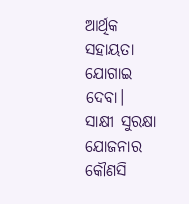ଆର୍ଥିକ ସହାୟତା ଯୋଗାଇ ଦେବା।
ସାକ୍ଷୀ ସୁରକ୍ଷା ଯୋଜନାର କୌଣସି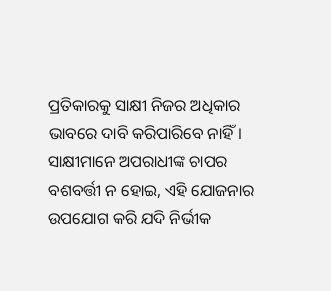ପ୍ରତିକାରକୁ ସାକ୍ଷୀ ନିଜର ଅଧିକାର ଭାବରେ ଦାବି କରିପାରିବେ ନାହିଁ। ସାକ୍ଷୀମାନେ ଅପରାଧୀଙ୍କ ଚାପର ବଶବର୍ତ୍ତୀ ନ ହୋଇ, ଏହି ଯୋଜନାର ଉପଯୋଗ କରି ଯଦି ନିର୍ଭୀକ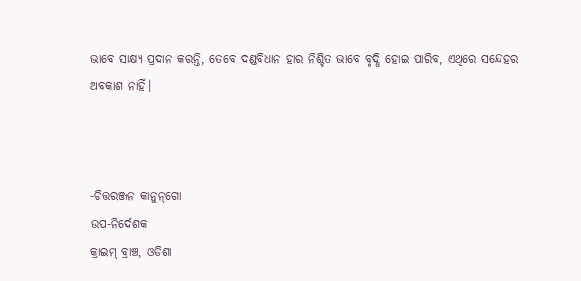ଭାବେ ସାକ୍ଷ୍ୟ ପ୍ରଦାନ କରନ୍ତି, ତେବେ ଦଣ୍ଡବିଧାନ ହାର ନିଶ୍ଚିତ ଭାବେ ବୃଦ୍ଧି ହୋଇ ପାରିବ, ଏଥିରେ ସନ୍ଦେହର ଅବକାଶ ନାହିଁ।



-ଚିତ୍ତରଞ୍ଜନ କାନୁନ୍‌ଗୋ
ଉପ-ନିର୍ଦେଶକ
କ୍ରାଇମ୍ ବ୍ରାଞ୍ଚ, ଓଡିଶା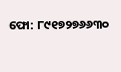ଫୋ: ୮୯୧୭୨୭୬୬୩୦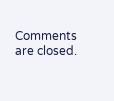Comments are closed.